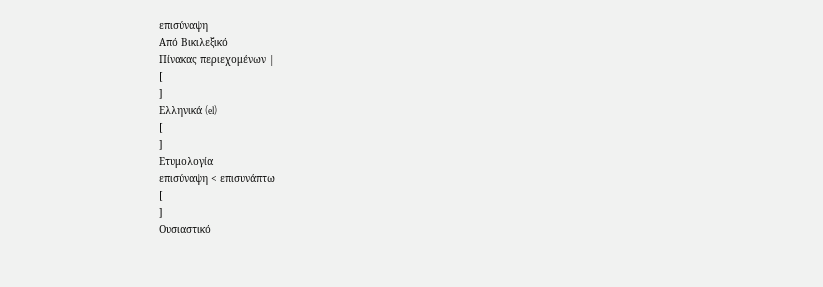επισύναψη
Από Βικιλεξικό
Πίνακας περιεχομένων |
[
]
Ελληνικά (el)
[
]
Ετυμολογία
επισύναψη < επισυνάπτω
[
]
Ουσιαστικό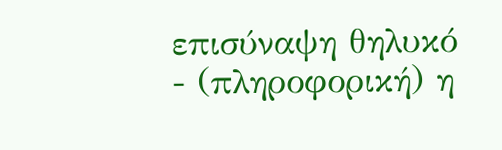επισύναψη θηλυκό
- (πληροφορική) η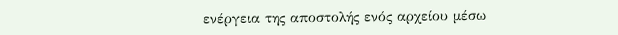ενέργεια της αποστολής ενός αρχείου μέσω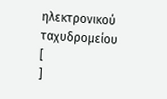ηλεκτρονικού ταχυδρομείου
[
]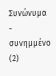Συνώνυμα
- συνημμένο (2)